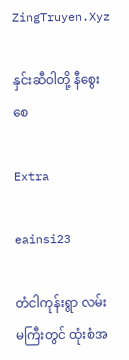ZingTruyen.Xyz

နှင်းဆီဝါတို့ နီစွေးစေ

Extra

eainsi23

တံငါကုန်းရွာ လမ်းမကြီးတွင် ထုံးစံအ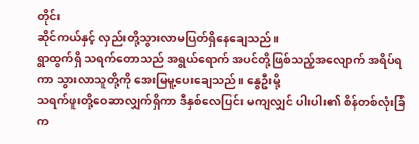တိုင်း
ဆိုင်ကယ်နှင့် လှည်းတို့သွားလာမပြတ်ရှိနေချေသည်။
ရွာထွက်ရှိ သရက်တောသည် အရွယ်ရောက် အပင်တို့ဖြစ်သည့်အလျောက် အရိပ်ရကာ သွားလာသူတို့ကို အေးမြမူ့ပေးချေသည်။ နွေဦးမို့
သရက်ဖူးတို့ဝေဆာလျှက်ရှိကာ ဒီနှစ်လေပြင်း မကျလျှင် ပါးပါး၏ စိန်တစ်လုံးခြံက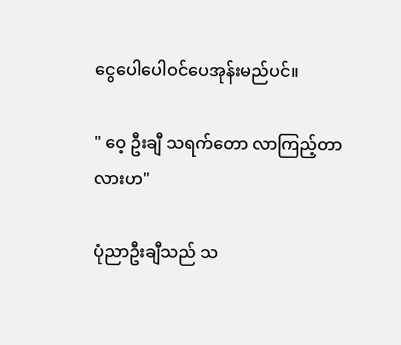ငွေပေါပေါဝင်ပေအုန်းမည်ပင်။

" ဝေ့ ဦးချီ သရက်တော လာကြည့်တာလားဟ"

ပုံညာဦးချီသည် သ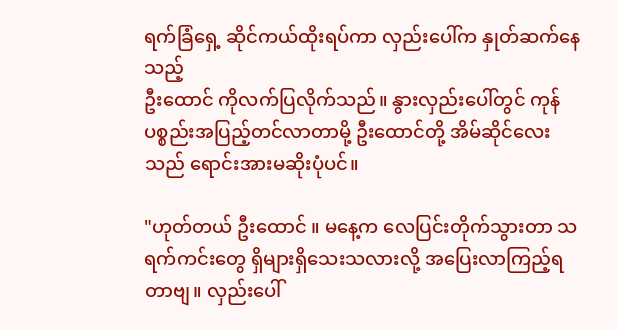ရက်ခြံရှေ့ ဆိုင်ကယ်ထိုးရပ်ကာ လှည်းပေါ်က နှုတ်ဆက်နေသည့်
ဦးထောင် ကိုလက်ပြလိုက်သည်။ နွားလှည်းပေါ်တွင် ကုန်ပစ္စည်းအပြည့်တင်လာတာမို့ ဦးထောင်တို့ အိမ်ဆိုင်လေးသည် ရောင်းအားမဆိုးပုံပင်။

"ဟုတ်တယ် ဦးထောင် ။ မနေ့က လေပြင်းတိုက်သွားတာ သရက်ကင်းတွေ ရှိများရှိသေးသလားလို့ အပြေးလာကြည့်ရတာဗျ။ လှည်းပေါ်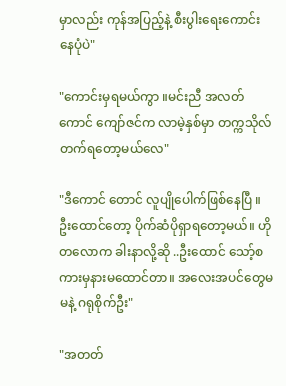မှာလည်း ကုန်အပြည့်နဲ့ စီးပွါးရေးကောင်းနေပုံပဲ"

"ကောင်းမှရမယ်ကွာ ။မင်းညီ အလတ်ကောင် ကျော်ဇင်က လာမဲ့နှစ်မှာ တက္ကသိုလ်တက်ရတော့မယ်လေ"

"ဒီကောင် တောင် လူပျိုပေါက်ဖြစ်နေပြီ ။ ဦးထောင်တော့ ပိုက်ဆံပိုရှာရတော့မယ်။ ဟိုတလောက ခါးနာလို့ဆို ..ဦးထောင် သော့်စကားမှနားမထောင်တာ။ အလေးအပင်တွေမ မနဲ့ ဂရုစိုက်ဦး"

"အတတ်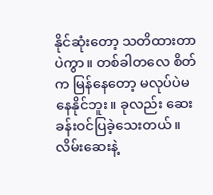နိုင်ဆုံးတော့ သတိထားတာပဲကွာ။ တစ်ခါတလေ စိတ်က မြန်နေတော့ မလုပ်ပဲမနေနိုင်ဘူး။ ခုလည်း ဆေးခန်းဝင်ပြခဲ့သေးတယ်။ လိမ်းဆေးနဲ့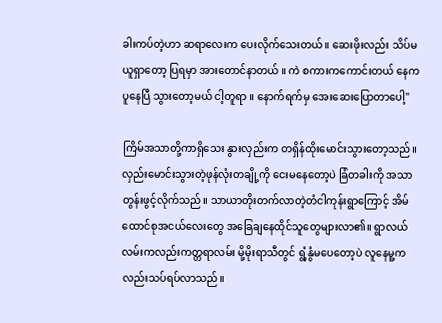ခါးကပ်တဲ့ဟာ ဆရာလေးက ပေးလိုက်သေးတယ်။ ဆေးဖိုးလည်း သိပ်မယူရှာတော့ ပြရမှာ အားတောင်နာတယ် ။ ကဲ စကားကကောင်းတယ် နေက ပူနေပြီ သွားတော့မယ် ငါ့တူရာ ။ နောက်ရက်မှ အေးဆေးပြောတာပေါ့"

ကြိမ်အသာတို့ကာရှိသေး နွားလှည်းက တရှိန်ထိုးမောင်းသွားတော့သည်။ လှည်းမောင်းသွားတဲ့ဖုန်လုံးတချို့ကို ငေးမနေတော့ပဲ ခြံတခါးကို အသာတွန်းဖွင့်လိုက်သည်။ သာယာတိုးတက်လာတဲ့တံငါကုန်းရွာကြောင့် အိမ်ထောင်စုအငယ်လေးတွေ အခြေချနေထိုင်သူတွေများလာ၏။ ရွာလယ်
လမ်းကလည်းကတ္တရာလမ်း မို့မိုးရာသီတွင် ရွံ့နွံမပေတော့ပဲ လူနေမူ့ကလည်းသပ်ရပ်လာသည်။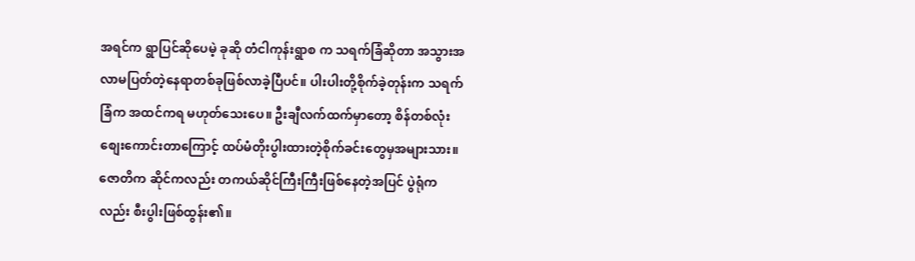အရင်က ရွာပြင်ဆိုပေမဲ့ ခုဆို တံငါကုန်းရွာစ က သရက်ခြံဆိုတာ အသွားအလာမပြတ်တဲ့နေရာတစ်ခုဖြစ်လာခဲ့ပြီပင်။ ပါးပါးတို့စိုက်ခဲ့တုန်းက သရက်ခြံက အထင်ကရ မဟုတ်သေးပေ။ ဦးချီလက်ထက်မှာတော့ စိန်တစ်လုံး စျေးကောင်းတာကြောင့် ထပ်မံတိုးပွါးထားတဲ့စိုက်ခင်းတွေမှအများသား။ ဇောတိက ဆိုင်ကလည်း တကယ်ဆိုင်ကြီးကြီးဖြစ်နေတဲ့အပြင် ပွဲရုံကလည်း စီးပွါးဖြစ်ထွန်း၏။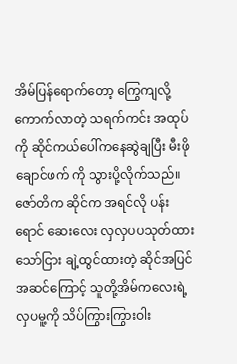အိမ်ပြန်ရောက်တော့ ကြွေကျလို့ ကောက်လာတဲ့ သရက်ကင်း အထုပ်ကို ဆိုင်ကယ်ပေါ်ကနေဆွဲချပြီး မီးဖိုချောင်ဖက် ကို သွားပို့လိုက်သည်။ ဇော်တိက ဆိုင်က အရင်လို ပန်းရောင် ဆေးလေး လှလှပပသုတ်ထားသော်ငြား ချဲ့ထွင်ထားတဲ့ ဆိုင်အပြင်အဆင်ကြောင့် သူတို့အိမ်ကလေးရဲ့လှပမူ့ကို သိပ်ကြွားကြွားဝါး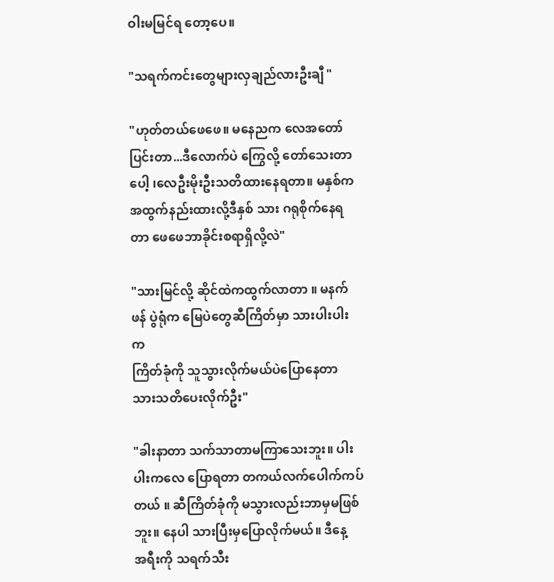ဝါးမမြင်ရ တော့ပေ။

"သရက်ကင်းတွေများလှချည်လားဦးချီ "

"ဟုတ်တယ်ဖေဖေ။ မနေညက လေအတော်ပြင်းတာ...ဒီလောက်ပဲ ကြွေလို့ တော်သေးတာပေါ့ ၊လေဦးမိုးဦးသတိထားနေရတာ။ မနှစ်က အထွက်နည်းထားလို့ဒီနှစ် သား ဂရုစိုက်နေရတာ ဖေဖေဘာခိုင်းစရာရှိလို့လဲ"

"သားမြင်လို့ ဆိုင်ထဲကထွက်လာတာ ။ မနက်ဖန် ပွဲရုံက မြေပဲတွေဆီကြိတ်မှာ သားပါးပါးက
ကြိတ်ခုံကို သူသွားလိုက်မယ်ပဲပြောနေတာ သားသတိပေးလိုက်ဦး"

"ခါးနာတာ သက်သာတာမကြာသေးဘူး။ ပါးပါးကလေ ပြောရတာ တကယ်လက်ပေါက်ကပ်တယ် ။ ဆီကြိတ်ခုံကို မသွားလည်းဘာမှမဖြစ်ဘူး။ နေပါ သားပြီးမှပြောလိုက်မယ်။ ဒီနေ့
အရီးကို သရက်သီး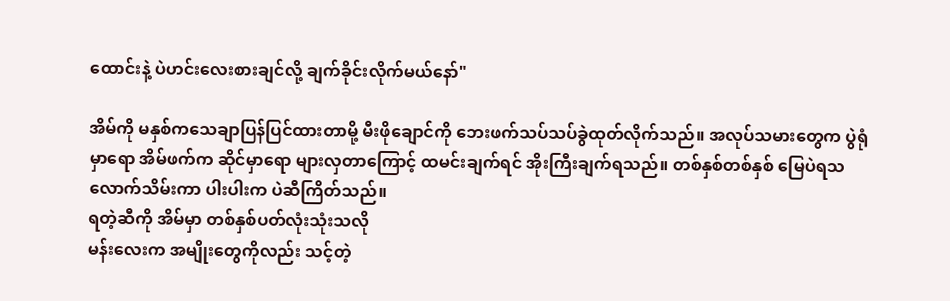ထောင်းနဲ့ ပဲဟင်းလေးစားချင်လို့ ချက်ခိုင်းလိုက်မယ်နော်"

အိမ်ကို မနှစ်ကသေချာပြန်ပြင်ထားတာမို့ မီးဖိုချောင်ကို ဘေးဖက်သပ်သပ်ခွဲထုတ်လိုက်သည်။ အလုပ်သမားတွေက ပွဲရုံမှာရော အိမ်ဖက်က ဆိုင်မှာရော များလှတာကြောင့် ထမင်းချက်ရင် အိုးကြီးချက်ရသည်။ တစ်နှစ်တစ်နှစ် မြေပဲရသလောက်သိမ်းကာ ပါးပါးက ပဲဆီကြိတ်သည်။
ရတဲ့ဆီကို အိမ်မှာ တစ်နှစ်ပတ်လုံးသုံးသလို
မန်းလေးက အမျိုးတွေကိုလည်း သင့်တဲ့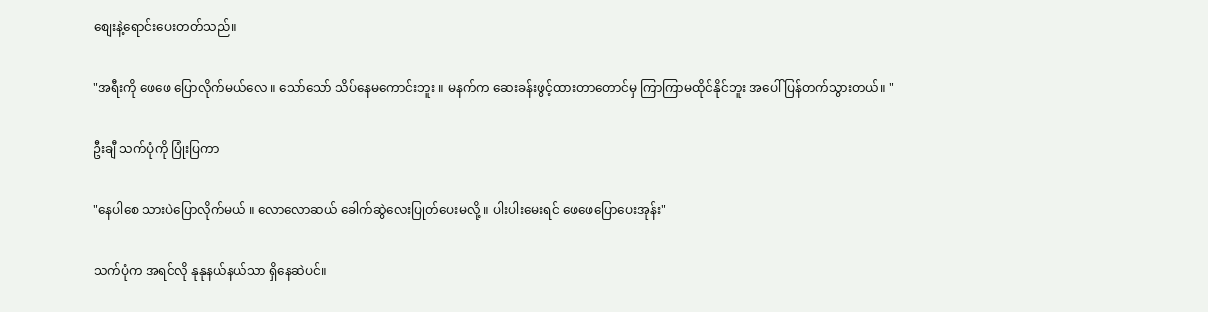စျေးနဲ့ရောင်းပေးတတ်သည်။

"အရီးကို ဖေဖေ ပြောလိုက်မယ်လေ ။ သော်သော် သိပ်နေမကောင်းဘူး ။ မနက်က ဆေးခန်းဖွင့်ထားတာတောင်မှ ကြာကြာမထိုင်နိုင်ဘူး အပေါ်ပြန်တက်သွားတယ်။ "

ဦးချီ သက်ပုံကို ပြုံးပြကာ

"နေပါစေ သားပဲပြောလိုက်မယ် ။ လောလောဆယ် ခေါက်ဆွဲလေးပြုတ်ပေးမလို့ ။ ပါးပါးမေးရင် ဖေဖေပြောပေးအုန်း"

သက်ပုံက အရင်လို နုနုနယ်နယ်သာ ရှိနေဆဲပင်။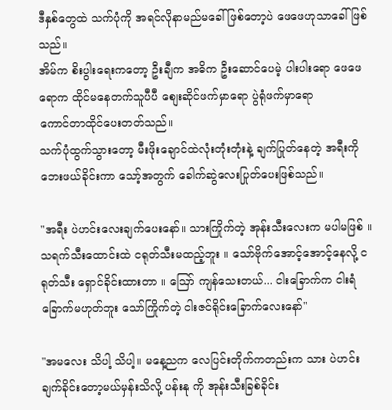ဒီနှစ်တွေထဲ သက်ပုံကို အရင်လိုနာမည်မခေါ်ဖြစ်တော့ပဲ ဖေဖေဟုသာခေါ်ဖြစ်သည်။
အိမ်က စိးပွါးရေးကတော့ ဦးချီက အဓိက ဦးဆောင်ပေမဲ့ ပါးပါးရော ဖေဖေရောက ထိုင်မနေတက်သူပီပီ စျေးဆိုင်ဖက်မှာရော ပွဲရုံဖက်မှာရော
ကောင်တာထိုင်ပေးတတ်သည်။
သက်ပုံထွက်သွားတော့ မီးဖိုးချောင်ထဲလုံးတုံးတုံးနဲ့ ချက်ပြုတ်နေတဲ့ အရီးကို ဘေးဖယ်ခိုင်းကာ သော့်အတွက် ခေါက်ဆွဲလေးပြုတ်ပေးဖြစ်သည်။

"အရီး ပဲဟင်းလေးချက်ပေးနော်။ သားကြိုက်တဲ့ အုန်းသီးလေးက မပါမဖြစ် ။ သရက်သီးထောင်းထဲ ငရုတ်သီးမထည့်ဘူး ။ သော်ဗိုက်အောင့်အောင့်နေလို့ ငရုတ်သီး ရှောင်ခိုင်းထားတာ ။ ဪ ကျန်သေးတယ်... ငါးခြောက်က ငါးရံခြောက်မဟုတ်ဘူး သော်ကြိုက်တဲ့ ငါးဇင်ရိုင်းခြောက်လေးနော်"

"အမလေး သိပါ့ သိပါ့။ မနေ့ညက လေပြင်းတိုက်ကတည်းက သား ပဲဟင်းချက်ခိုင်းတော့မယ်မှန်းသိလို့ ပန်းနု ကို အုန်းသီးခြစ်ခိုင်း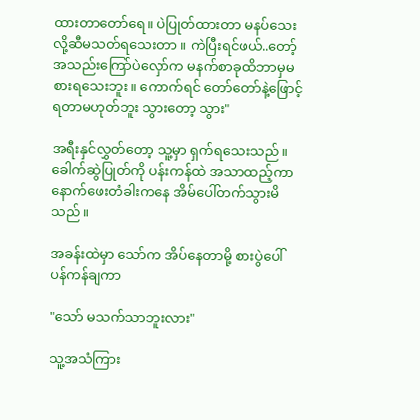ထားတာတော်ရေ။ ပဲပြုတ်ထားတာ မနပ်သေးလို့ဆီမသတ်ရသေးတာ ။ ကဲပြီးရင်ဖယ်..တော့် အသည်းကြော်ပဲလှော်က မနက်စာခုထိဘာမှမစားရသေးဘူး။ ကောက်ရင် တော်တော်နဲ့ဖြောင့်ရတာမဟုတ်ဘူး သွားတော့ သွား"

အရီးနှင်လွှတ်တော့ သူ့မှာ ရှက်ရသေးသည်။ ခေါက်ဆွဲပြုတ်ကို ပန်းကန်ထဲ အသာထည့်ကာ နောက်ဖေးတံခါးကနေ အိမ်ပေါ်တက်သွားမိသည်။

အခန်းထဲမှာ သော်က အိပ်နေတာမို့ စားပွဲပေါ် ပန်ကန်ချကာ

"သော် မသက်သာဘူးလား"

သူ့အသံကြား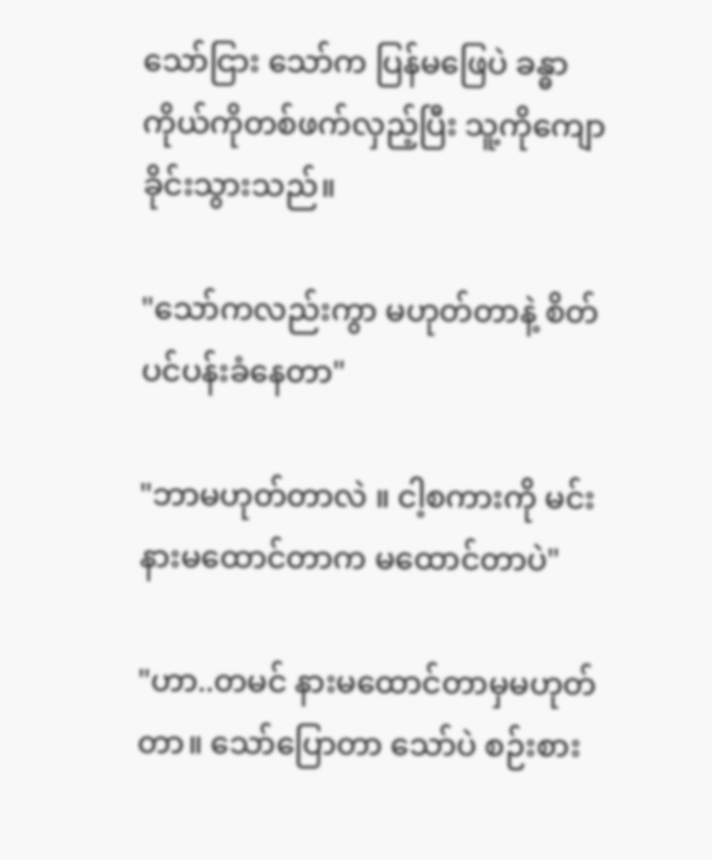သော်ငြား သော်က ပြန်မဖြေပဲ ခန္ဓာကိုယ်ကိုတစ်ဖက်လှည့်ပြီး သူ့ကိုကျောခိုင်းသွားသည်။

"သော်ကလည်းကွာ မဟုတ်တာနဲ့ စိတ်ပင်ပန်းခံနေတာ"

"ဘာမဟုတ်တာလဲ ။ ငါ့စကားကို မင်းနားမထောင်တာက မထောင်တာပဲ"

"ဟာ..တမင် နားမထောင်တာမှမဟုတ်တာ။ သော်ပြောတာ သော်ပဲ စဉ်းစား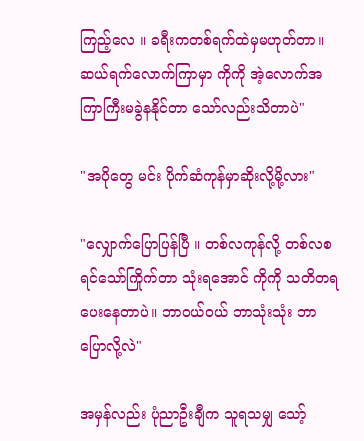ကြည့်လေ ။ ခရီးကတစ်ရက်ထဲမှမဟုတ်တာ။ ဆယ်ရက်လောက်ကြာမှာ ကိုကို အဲ့လောက်အကြာကြီးမခွဲနနိုင်တာ သော်လည်းသိတာပဲ"

"အပိုတွေ မင်း ပိုက်ဆံကုန်မှာဆိုးလို့မို့လား"

"လျှောက်ပြောပြန်ပြီ ။ တစ်လကုန်လို့ တစ်လစရင်သော်ကြိုက်တာ သုံးရအောင် ကိုကို သတိတရပေးနေတာပဲ။ ဘာဝယ်ဝယ် ဘာသုံးသုံး ဘာပြောလို့လဲ"

အမှန်လည်း ပုံညာဦးချီက သူရသမျှ သော့်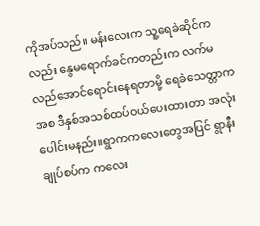ကိုအပ်သည်။ မန်းလေးက သူ့ရေခဲဆိုင်ကလည်း နွေမရောက်ခင်ကတည်းက လက်မလည်အောင်ရောင်းနေရတာမို့ ရေခဲသေတ္တာကအစ ဒီနှစ်အသစ်ထပ်ဝယ်ပေးထားတာ အလုံးပေါင်းမနည်း။ရွာကကလေးတွေအပြင် ရွာနီးချုပ်စပ်က ကလေး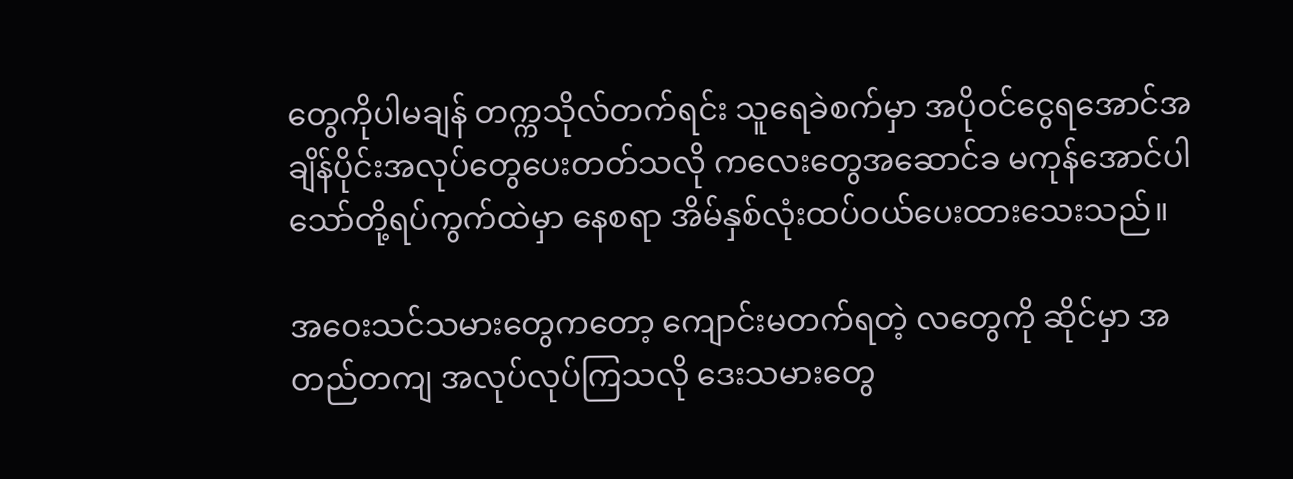တွေကိုပါမချန် တက္ကသိုလ်တက်ရင်း သူရေခဲစက်မှာ အပိုဝင်ငွေရအောင်အချိန်ပိုင်းအလုပ်တွေပေးတတ်သလို ကလေးတွေအဆောင်ခ မကုန်အောင်ပါ သော်တို့ရပ်ကွက်ထဲမှာ နေစရာ အိမ်နှစ်လုံးထပ်ဝယ်ပေးထားသေးသည်။

အဝေးသင်သမားတွေကတော့ ကျောင်းမတက်ရတဲ့ လတွေကို ဆိုင်မှာ အတည်တကျ အလုပ်လုပ်ကြသလို ဒေးသမားတွေ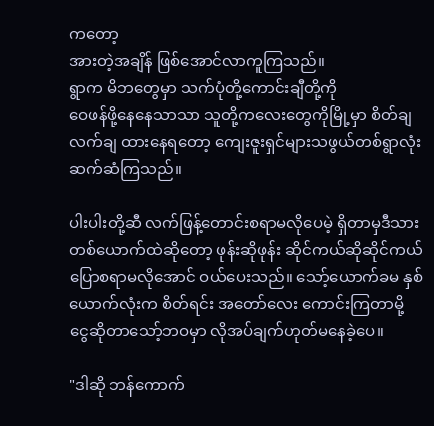ကတော့
အားတဲ့အချိန် ဖြစ်အောင်လာကူကြသည်။
ရွာက မိဘတွေမှာ သက်ပုံတို့ကောင်းချီတို့ကို
ဝေဖန်ဖို့နေနေသာသာ သူတို့ကလေးတွေကိုမြို့မှာ စိတ်ချလက်ချ ထားနေရတော့ ကျေးဇူးရှင်များသဖွယ်တစ်ရွာလုံး ဆက်ဆံကြသည်။

ပါးပါးတို့ဆီ လက်ဖြန့်တောင်းစရာမလိုပေမဲ့ ရှိတာမှဒီသားတစ်ယောက်ထဲဆိုတော့ ဖုန်းဆိုဖုန်း ဆိုင်ကယ်ဆိုဆိုင်ကယ် ပြောစရာမလိုအောင် ဝယ်ပေးသည်။ သော့်ယောက်ခမ နှစ်ယောက်လုံးက စိတ်ရင်း အတော်လေး ကောင်းကြတာမို့
ငွေဆိုတာသော့်ဘဝမှာ လိုအပ်ချက်ဟုတ်မနေခဲ့ပေ။

"ဒါဆို ဘန်ကောက်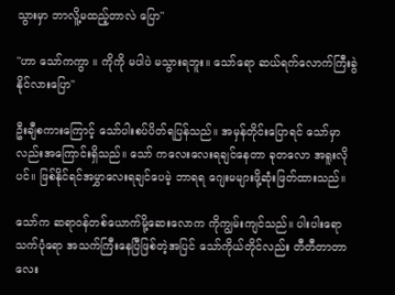သွားမှာ ဘာလိူ့မထည့်တာလဲ ပြော"

"ဟာ သော်ကကွာ ။ ကိုကို မပါပဲ မသွားရဘူး။ သော်ရော ဆယ်ရက်လောက်ကြီးခွဲနိုင်လားပြော"

ဦးချီစကားကြောင့် သော်ပါးစပ်ပိတ်ရပြန်သည်။ အမှန်တိုင်းပြောရင် သော်မှာလည်းအကြောင်းရှိသည်။ သော် ကလေးလေးရချင်နေတာ ခုတလော အရူးလိုပင်။ ဖြစ်နိုင်ရင်အမွှာလေးရချင်ပေမဲ့ ဘာရရ ဂျေးမများဖို့ဆုံးဖြတ်ထားသည်။

သော်က ဆရာဝန်တစ်ယောက်မို့ဆေးလောက ကိုကျွမ်းကျင်သည်။ ပါးပါးရော သက်ပုံရော အသက်ကြီးနေပြီဖြစ်တဲ့အပြင် သော်ကိုယ်တိုင်လည်း တီတီတာတာလေး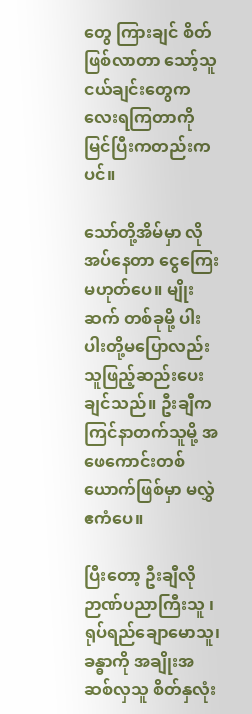တွေ ကြားချင် စိတ်ဖြစ်လာတာ သော့်သူငယ်ချင်းတွေကလေးရကြတာကို မြင်ပြီးကတည်းကပင်။

သော်တို့အိမ်မှာ လိုအပ်နေတာ ငွေကြေးမဟုတ်ပေ။ မျိုးဆက် တစ်ခုမို့ ပါးပါးတို့မပြောလည်း သူဖြည့်ဆည်းပေးချင်သည်။ ဦးချီက ကြင်နာတက်သူမို့ အဖေကောင်းတစ်ယောက်ဖြစ်မှာ မလွှဲ
ဧကံပေ။

ပြီးတော့ ဦးချီလို ဉာဏ်ပညာကြီးသူ ၊ ရုပ်ရည်ချောမောသူ၊ ခန္ဓာကို အချိုးအဆစ်လှသူ စိတ်နှလုံး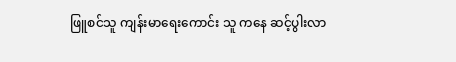ဖြူစင်သူ ကျန်းမာရေးကောင်း သူ ကနေ ဆင့်ပွါးလာ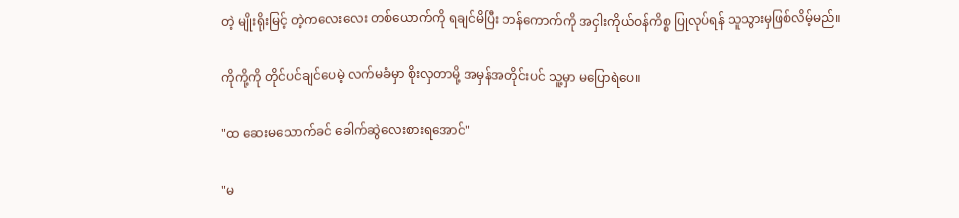တဲ့ မျိုးရိုးမြင့် တဲ့ကလေးလေး တစ်ယောက်ကို ရချင်မိပြီး ဘန်ကောက်ကို အငှါးကိုယ်ဝန်ကိစ္စ ပြုလုပ်ရန် သူသွားမှဖြစ်လိမ့်မည်။

ကိုကို့ကို တိုင်ပင်ချင်ပေမဲ့ လက်မခံမှာ စိုးလှတာမို့ အမှန်အတိုင်းပင် သူ့မှာ မပြောရဲပေ။

"ထ ဆေးမသောက်ခင် ခေါက်ဆွဲလေးစားရအောင်"

"မ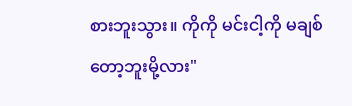စားဘူးသွား။ ကိုကို မင်းငါ့ကို မချစ်တော့ဘူးမို့လား"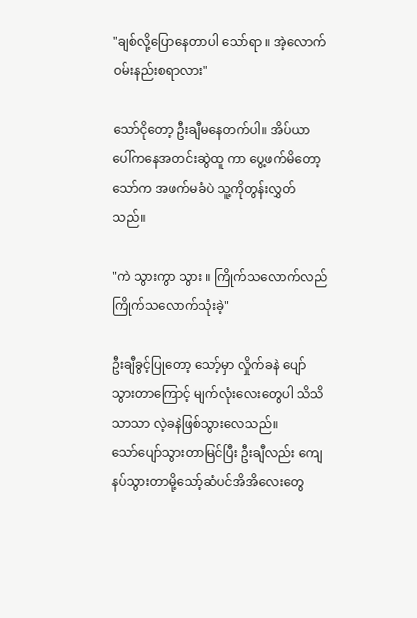"ချစ်လို့ပြောနေတာပါ သော်ရာ ။ အဲ့လောက်ဝမ်းနည်းစရာလား"

သော်ငိုတော့ ဦးချီမနေတက်ပါ။ အိပ်ယာပေါ်ကနေအတင်းဆွဲထူ ကာ ပွေ့ဖက်မိတော့ သော်က အဖက်မခံပဲ သူ့ကိုတွန်းလွှတ်သည်။

"ကဲ သွားကွာ သွား ။ ကြိုက်သလောက်လည် ကြိုက်သလောက်သုံးခဲ့"

ဦးချီခွင့်ပြုတော့ သော့်မှာ လှိုက်ခနဲ ပျော်သွားတာကြောင့် မျက်လုံးလေးတွေပါ သိသိ သာသာ လဲ့ခနဲဖြစ်သွားလေသည်။
သော်ပျော်သွားတာမြင်ပြီး ဦးချီလည်း ကျေနပ်သွားတာမို့သော့်ဆံပင်အိအိလေးတွေ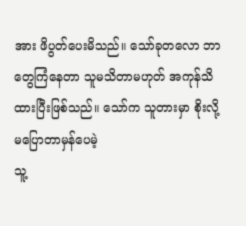အား ဖိပွတ်ပေးမိသည်။ သော်ခုတလော ဘာတွေကြံနေတာ သူမသိတာမဟုတ် အကုန်သိထားပြီးဖြစ်သည်။ သော်က သူတားမှာ စိုးလို့မပြောတာမှန်ပေမဲ့
သူ့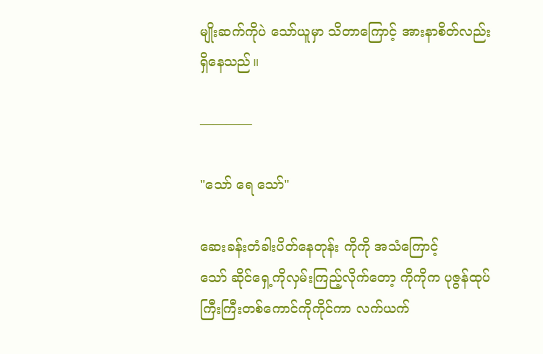မျိုးဆက်ကိုပဲ သော်ယူမှာ သိတာကြောင့် အားနာစိတ်လည်း ရှိနေသည်။

————

"သော် ရေ သော်"

ဆေးခန်းတံခါးပိတ်နေတုန်း ကိုကို အသံကြောင့်
သော် ဆိုင်ရှေ့ကိုလှမ်းကြည့်လိုက်တော့ ကိုကိုက ပုဇွန်ထုပ်ကြီးကြီးတစ်ကောင်ကိုကိုင်ကာ လက်ယက်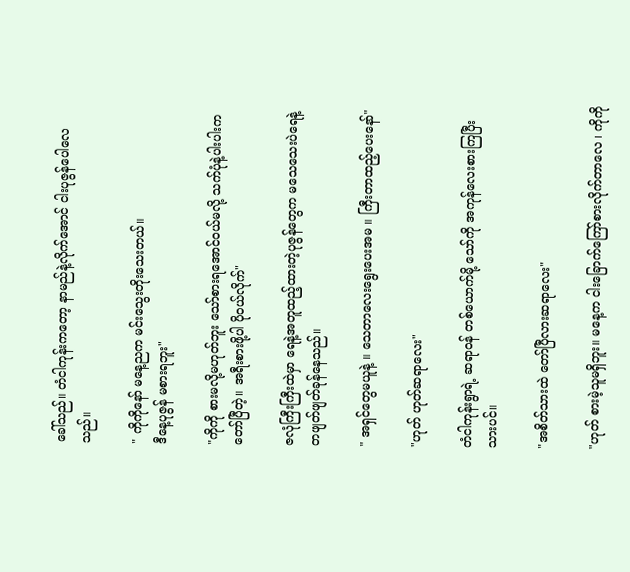ခေါ်သည်။ တံငါကုန်းကတော့ နာမည်နဲ့လိုက်အောင် ငါးပုဇွန်ပေါလေသည်။

" ကိုကိုနော် မနေ့ညက မင်းသွေးတိုးသေးတယ်။
ဒီနေ့ပုဇွန် မစားရဘူး"

"ကိုကို စားမလို့မဟုတ်ဘူး သော်စားရအောင်ဝယ်မလို့ သက်ပုံနဲ့ပါးပါးကတော်ပြီတဲ့။ အရီးစားဖို့ပါ ပိုဝယ်လိုက်"

ဇလုံကြီးကြီးထဲမှာ ရေနဲ့အတူထည့်ထားတဲ့ပုဇွန်တွေက မသေသေးပဲရေနဲ့တဖျတ်ဖျတ်ခုန်နေသည်။

" အရှင်တွေမယူနဲ့ ။ သေတာလေးရွေးပေးအမ ။ ကြီးတာထည့်ပေးနော်"

"ဟုတ် ဟုတ်ဆရာလေး"

တံငါကုန်းရွာရဲ့ ဆရာဝန် တစ်ယောက်မို့ သော်ကို အကုန်လေးစားကြပြီးသားပင်။

"အစိတ်သားထဲ တော်ပြီလားဆရာလေး"

"ဟုတ် စားမဲ့သူမရှိဘူး။ မနေ့က ငါးခြောက်ကြော်စားလိုက်တာလေ ၊ ကိုကို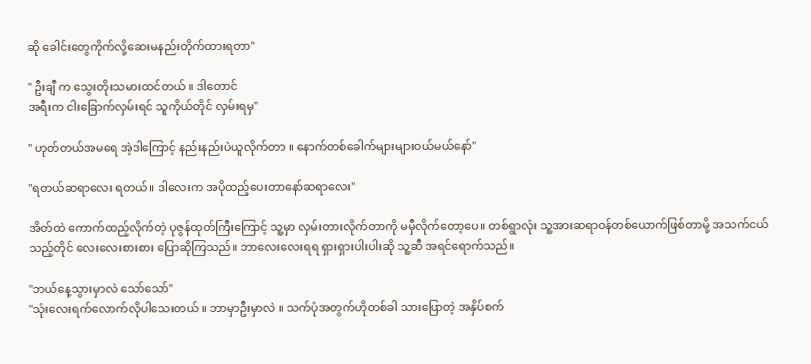ဆို ခေါင်းတွေကိုက်လို့ဆေးမနည်းတိုက်ထားရတာ"

" ဦးချီ က သွေးတိုးသမားထင်တယ် ။ ဒါတောင်
အရီးက ငါးခြောက်လှမ်းရင် သူကိုယ်တိုင် လှမ်းရမှ"

" ဟုတ်တယ်အမရေ အဲ့ဒါကြောင့် နည်းနည်းပဲယူလိုက်တာ ။ နောက်တစ်ခေါက်များများဝယ်မယ်နော်"

"ရတယ်ဆရာလေး ရတယ်။ ဒါလေးက အပိုထည့်ပေးတာနော်ဆရာလေး"

အိတ်ထဲ ကောက်ထည့်လိုက်တဲ့ ပုဇွန်ထုတ်ကြီးကြောင့် သူ့မှာ လှမ်းတားလိုက်တာကို မမှီလိုက်တော့ပေ။ တစ်ရွာလုံး သူ့အားဆရာဝန်တစ်ယောက်ဖြစ်တာမို့ အသက်ငယ်သည့်တိုင် လေးလေးစားစား ပြောဆိုကြသည်။ ဘာလေးလေးရရ ရှားရှားပါးပါးဆို သူ့ဆီ အရင်ရောက်သည်။

"ဘယ်နေ့သွားမှာလဲ သော်သော်"
"သုံးလေးရက်လောက်လိုပါသေးတယ် ။ ဘာမှာဦးမှာလဲ ။ သက်ပုံအတွက်ဟိုတစ်ခါ သားပြောတဲ့ အနှိပ်စက်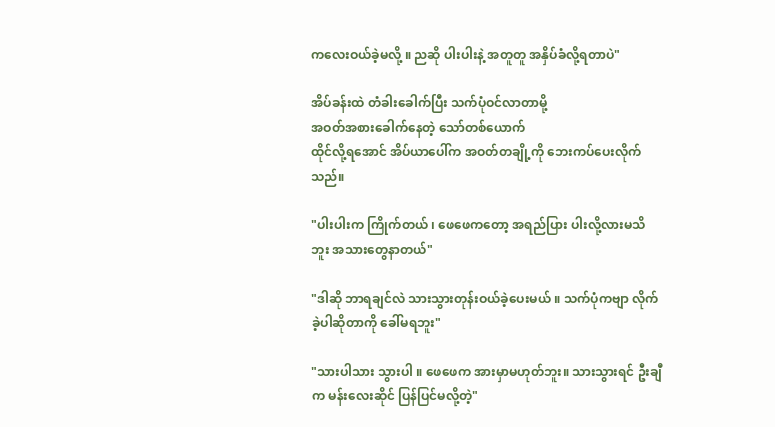ကလေးဝယ်ခဲ့မလို့ ။ ညဆို ပါးပါးနဲ့ အတူတူ အနှိပ်ခံလို့ရတာပဲ"

အိပ်ခန်းထဲ တံခါးခေါက်ပြီး သက်ပုံဝင်လာတာမို့
အဝတ်အစားခေါက်နေတဲ့ သော်တစ်ယောက်
ထိုင်လို့ရအောင် အိပ်ယာပေါ်က အဝတ်တချို့ကို ဘေးကပ်ပေးလိုက်သည်။

"ပါးပါးက ကြိုက်တယ် ၊ ဖေဖေကတော့ အရည်ပြား ပါးလို့လားမသိဘူး အသားတွေနာတယ်"

"ဒါဆို ဘာရချင်လဲ သားသွားတုန်းဝယ်ခဲ့ပေးမယ် ။ သက်ပုံကဗျာ လိုက်ခဲ့ပါဆိုတာကို ခေါ်မရဘူး"

"သားပါသား သွားပါ ။ ဖေဖေက အားမှာမဟုတ်ဘူး။ သားသွားရင် ဦးချီက မန်းလေးဆိုင် ပြန်ပြင်မလို့တဲ့"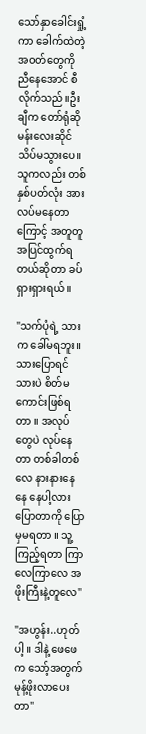သော်နှာခေါင်းရှုံ့ကာ ခေါက်ထဲတဲ့အဝတ်တွေကို ညီနေအောင် စီလိုက်သည်။ဦးချီက တော်ရုံဆိုမန်းလေးဆိုင် သိပ်မသွားပေ။ သူကလည်း တစ်နှစ်ပတ်လုံး အားလပ်မနေတာကြောင့် အတူတူ အပြင်ထွက်ရတယ်ဆိုတာ ခပ်ရှားရှားရယ်။

"သက်ပုံရဲ့ သားက ခေါ်မရဘူး။ သားပြောရင် သားပဲ စိတ်မကောင်းဖြစ်ရတာ ။ အလုပ်တွေပဲ လုပ်နေတာ တစ်ခါတစ်လေ နားနားနေနေ နေပါ့လားပြောတာကို ပြောမှမရတာ ။ သူ့ကြည့်ရတာ ကြာလေကြာလေ အဖိုးကြီးနဲ့တူလေ"

"အဟွန်း..ဟုတ်ပါ့ ။ ဒါနဲ့ ဖေဖေက သော့်အတွက်မုန့်ဖိုးလာပေးတာ"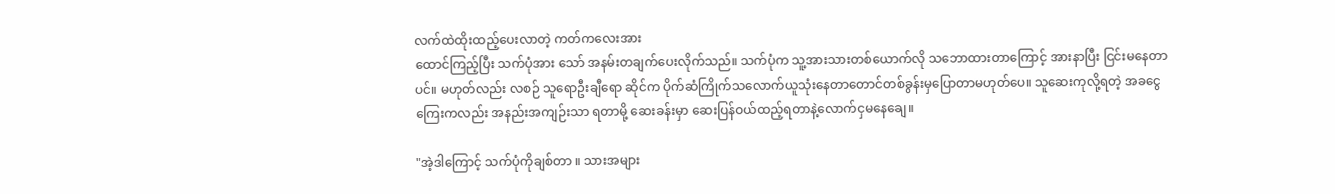လက်ထဲထိုးထည့်ပေးလာတဲ့ ကတ်ကလေးအား
ထောင်ကြည့်ပြီး သက်ပုံအား သော် အနမ်းတချက်ပေးလိုက်သည်။ သက်ပုံက သူ့အားသားတစ်ယောက်လို သဘောထားတာကြောင့် အားနာပြီး ငြင်းမနေတာပင်။ မဟုတ်လည်း လစဉ် သူရောဦးချီရော ဆိုင်က ပိုက်ဆံကြိုက်သလောက်ယူသုံးနေတာတောင်တစ်ခွန်းမှပြောတာမဟုတ်ပေ။ သူဆေးကုလို့ရတဲ့ အခငွေကြေးကလည်း အနည်းအကျဉ်းသာ ရတာမို့ ဆေးခန်းမှာ ဆေးပြန်ဝယ်ထည့်ရတာနဲ့လောက်ငှမနေချေ။

"အဲ့ဒါကြောင့် သက်ပုံကိုချစ်တာ ။ သားအများ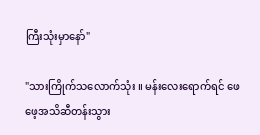ကြီးသုံးမှာနော်"

"သားကြိုက်သလောက်သုံး ။ မန်းလေးရောက်ရင် ဖေဖေ့အသိဆီတန်းသွား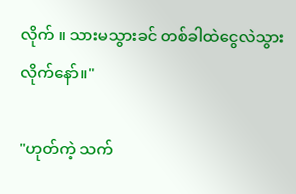လိုက် ။ သားမသွားခင် တစ်ခါထဲငွေလဲသွားလိုက်နော်။"

"ဟုတ်ကဲ့ သက်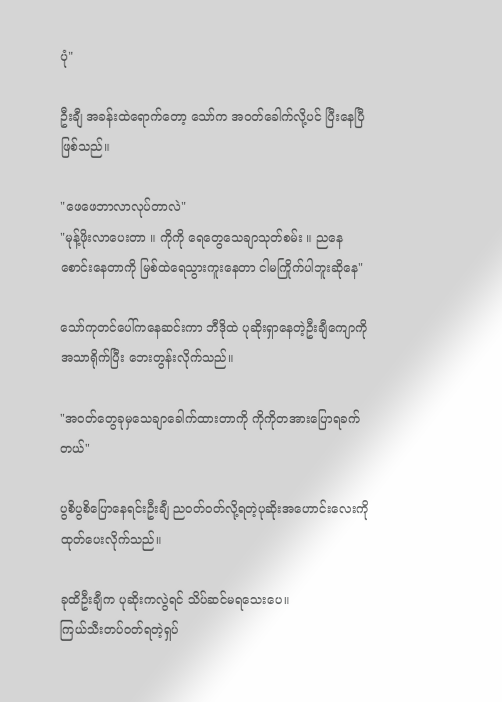ပုံ"

ဦးချီ အခန်းထဲရောက်တော့ သော်က အဝတ်ခေါက်လို့ပင် ပြီးနေပြီဖြစ်သည်။

"ဖေဖေဘာလာလုပ်တာလဲ"
"မုန့်ဖိုးလာပေးတာ ။ ကိုကို ရေတွေသေချာသုတ်စမ်း ။ ညနေစောင်းနေတာကို မြစ်ထဲရေသွားကူးနေတာ ငါမကြိုက်ပါဘူးဆိုနေ"

သော်ကုတင်ပေါ်ကနေဆင်းကာ ဘီဒိုထဲ ပုဆိုးရှာနေတဲ့ဦးချီကျောကို အသာရိုက်ပြီး ဘေးတွန်းလိုက်သည်။

"အဝတ်တွေခုမှသေချာခေါက်ထားတာကို ကိုကိုတအားပြောရခက်တယ်"

ပွစိပွစိပြောနေရင်းဦးချီ ညဝတ်ဝတ်လို့ရတဲ့ပုဆိုးအဟောင်းလေးကိုထုတ်ပေးလိုက်သည်။

ခုထိဦးချီက ပုဆိုးကလွဲရင် သိပ်ဆင်မရသေးပေ။
ကြယ်သီးတပ်ဝတ်ရတဲ့ရှပ်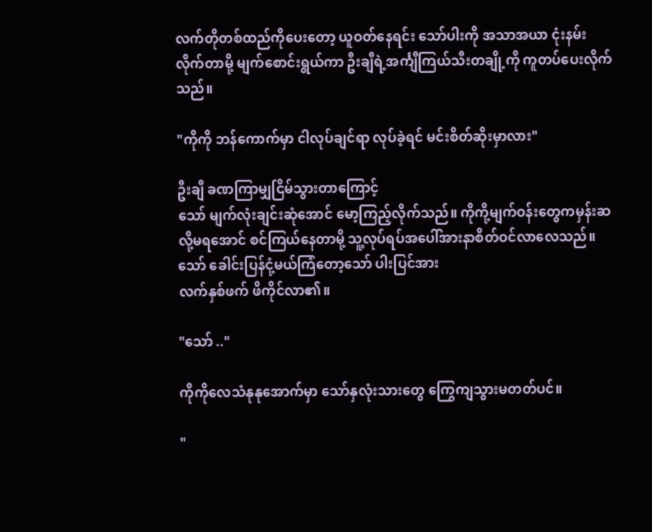လက်တိုတစ်ထည်ကိုပေးတော့ ယူဝတ်နေရင်း သော်ပါးကို အသာအယာ ငုံးနမ်းလိုက်တာမို့ မျက်စောင်းရွယ်ကာ ဦးချီရဲ့အင်္ကျီကြယ်သီးတချို့ကို ကူတပ်ပေးလိုက်သည်။

"ကိုကို ဘန်ကောက်မှာ ငါလုပ်ချင်ရာ လုပ်ခဲ့ရင် မင်းစိတ်ဆိုးမှာလား"

ဦးချီ ခဏကြာမျှငြိမ်သွားတာကြောင့်
သော် မျက်လုံးချင်းဆုံအောင် မော့ကြည့်လိုက်သည်။ ကိုကို့မျက်ဝန်းတွေကမှန်းဆလို့မရအောင် စင်ကြယ်နေတာမို့ သူ့လုပ်ရပ်အပေါ်အားနာစိတ်ဝင်လာလေသည်။
သော် ခေါင်းပြန်ငုံ့မယ်ကြံတော့သော် ပါးပြင်အား
လက်နှစ်ဖက် ဖိကိုင်လာ၏။

"သော် .."

ကိုကိုလေသံနုနုအောက်မှာ သော်နှလုံးသားတွေ ကြွေကျသွားမတတ်ပင်။

"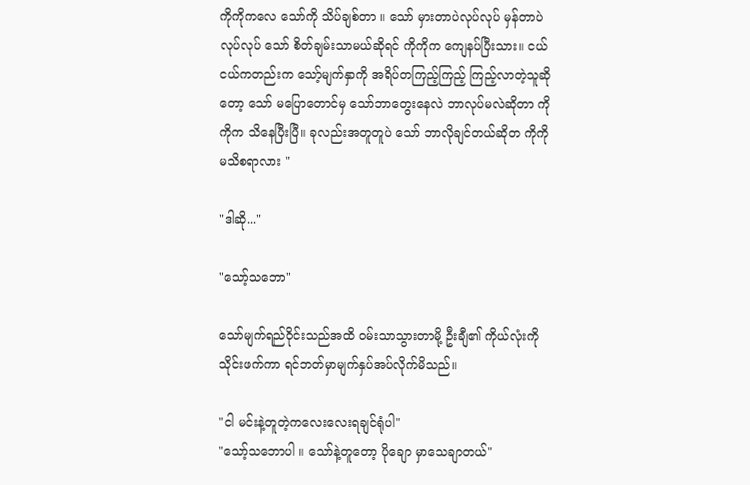ကိုကိုကလေ သော်ကို သိပ်ချစ်တာ ။ သော် မှားတာပဲလုပ်လုပ် မှန်တာပဲလုပ်လုပ် သော် စိတ်ချမ်းသာမယ်ဆိုရင် ကိုကိုက ကျေနပ်ပြီးသား။ ငယ်ငယ်ကတည်းက သော့်မျက်နှာကို အရိပ်တကြည့်ကြည့် ကြည့်လာတဲ့သူဆိုတော့ သော် မပြောတောင်မှ သော်ဘာတွေးနေလဲ ဘာလုပ်မလဲဆိုတာ ကိုကိုက သိနေပြီးပြီ။ ခုလည်းအတူတူပဲ သော် ဘာလိုချင်တယ်ဆိုတ ကိုကိုမသိစရာလား "

"ဒါဆို..."

"သော့်သဘော"

သော်မျက်ရည်ဝိုင်းသည်အထိ ဝမ်းသာသွားတာမို့ ဦးချီ၏ ကိုယ်လုံးကို သိုင်းဖက်ကာ ရင်ဘတ်မှာမျက်နှပ်အပ်လိုက်မိသည်။

"ငါ မင်းနဲ့တူတဲ့ကလေးလေးရချင်ရုံပါ"
"သော့်သဘောပါ ။ သော်နဲ့တူတော့ ပိုချော မှာသေချာတယ်"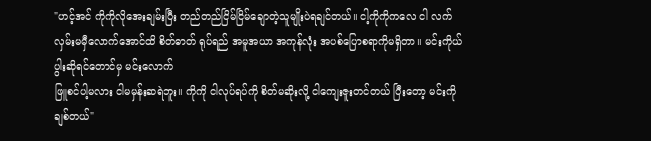"ဟင့်အင် ကိုကိုလိုအေးချမ်းပြီး တည်တည်ငြိမ်ငြိမ်ချောတဲ့သူမျိုးပဲရချင်တယ်။ ငါ့ကိုကိုကလေ ငါ လက်လှမ်းမမှီလောက်အောင်ထိ စိတ်ဓာတ် ရုပ်ရည် အမူအယာ အကုန်လုံး အပစ်ပြောစရာကိုမရှိတာ။ မင်းကိုယ်ပွါးဆိုရင်တောင်မှ မင်းလောက်
ဖြူစင်ပါ့မလား ငါမမှန်းဆရဲဘူး။ ကိုကို ငါလုပ်ရပ်ကို စိတ်မဆိုးလို့ ငါကျေးဇူးတင်တယ် ပြီးတော့ မင်းကို ချစ်တယ်"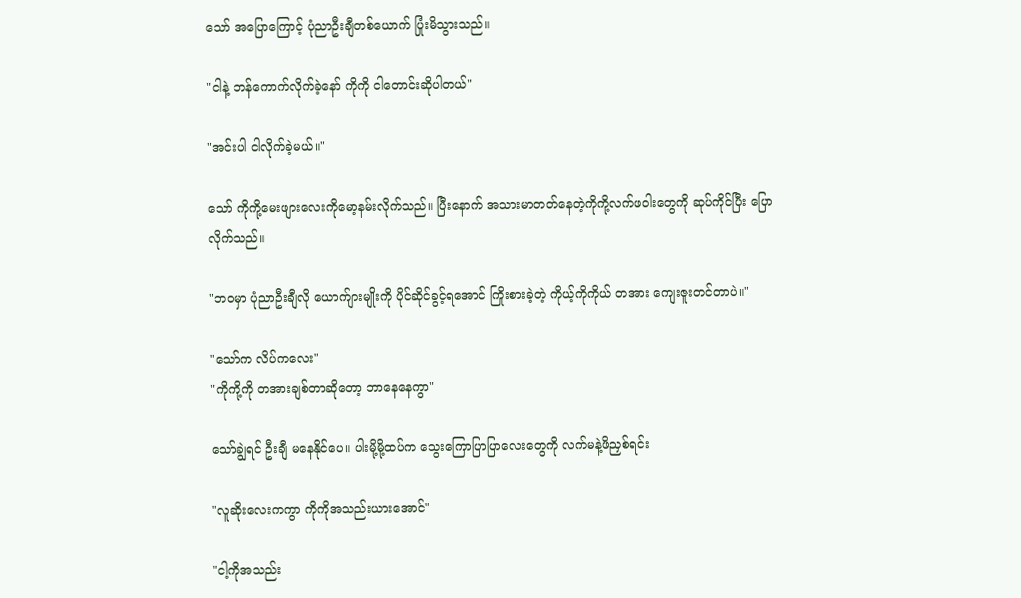သော် အပြောကြောင့် ပုံညာဦးချီတစ်ယောက် ပြုံးမိသွားသည်။

"ငါနဲ့ ဘန်ကောက်လိုက်ခဲ့နော် ကိုကို ငါတောင်းဆိုပါတယ်"

"အင်းပါ ငါလိုက်ခဲ့မယ်။"

သော် ကိုကို့မေးဖျားလေးကိုမော့နမ်းလိုက်သည်။ ပြီးနောက် အသားမာတတ်နေတဲ့ကိုကို့လက်ဖဝါးတွေကို ဆုပ်ကိုင်ပြီး ပြောလိုက်သည်။

"ဘဝမှာ ပုံညာဦးချီလို ယောက်ျားမျိုးကို ပိုင်ဆိုင်ခွင့်ရအောင် ကြိုးစားခဲ့တဲ့ ကိုယ့်ကိုကိုယ် တအား ကျေးဇူးတင်တာပဲ။"

"သော်က လိပ်ကလေး"
"ကိုကို့ကို တအားချစ်တာဆိုတော့ ဘာနေနေကွာ"

သော်ချွဲရင် ဦးချီ မနေနိုင်ပေ။ ပါးမို့မို့ထပ်က သွေးကြောပြာပြာလေးတွေကို လက်မနဲ့ဖိညှစ်ရင်း

"လူဆိုးလေးကကွာ ကိုကိုအသည်းယားအောင်"

"ငါ့ကိုအသည်း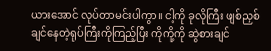ယားအောင် လုပ်တာမင်းပါကွာ။ ငါ့ကို ခုလိုကြီး ဖျစ်ညှစ်ချင်နေတဲ့ရုပ်ကြီးကိုကြည့်ပြီး ကိုကို့ကို ဆွဲစားချင်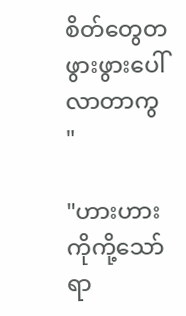စိတ်တွေတဖွားဖွားပေါ်လာတာကွ "

"ဟားဟား ကိုကို့သော်ရာ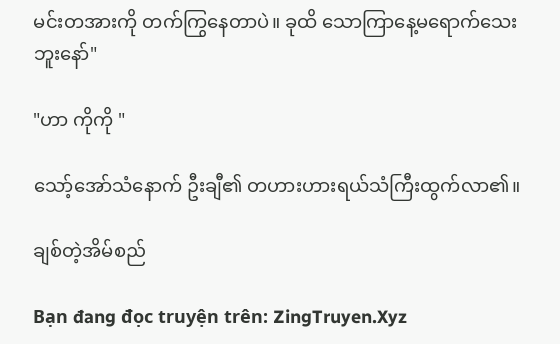မင်းတအားကို တက်ကြွနေတာပဲ။ ခုထိ သောကြာနေ့မရောက်သေးဘူးနော်"

"ဟာ ကိုကို "

သော့်အော်သံနောက် ဦးချီ၏ တဟားဟားရယ်သံကြီးထွက်လာ၏။

ချစ်တဲ့အိမ်စည်

Bạn đang đọc truyện trên: ZingTruyen.Xyz